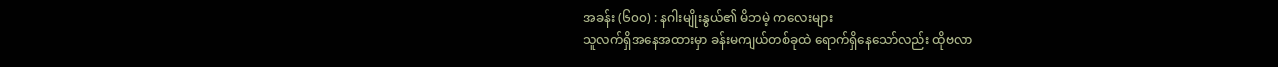အခန်း (၆၀၀) : နဂါးမျိုးနွယ်၏ မိဘမဲ့ ကလေးများ
သူလက်ရှိအနေအထားမှာ ခန်းမကျယ်တစ်ခုထဲ ရောက်ရှိနေသော်လည်း ထိုဗလာ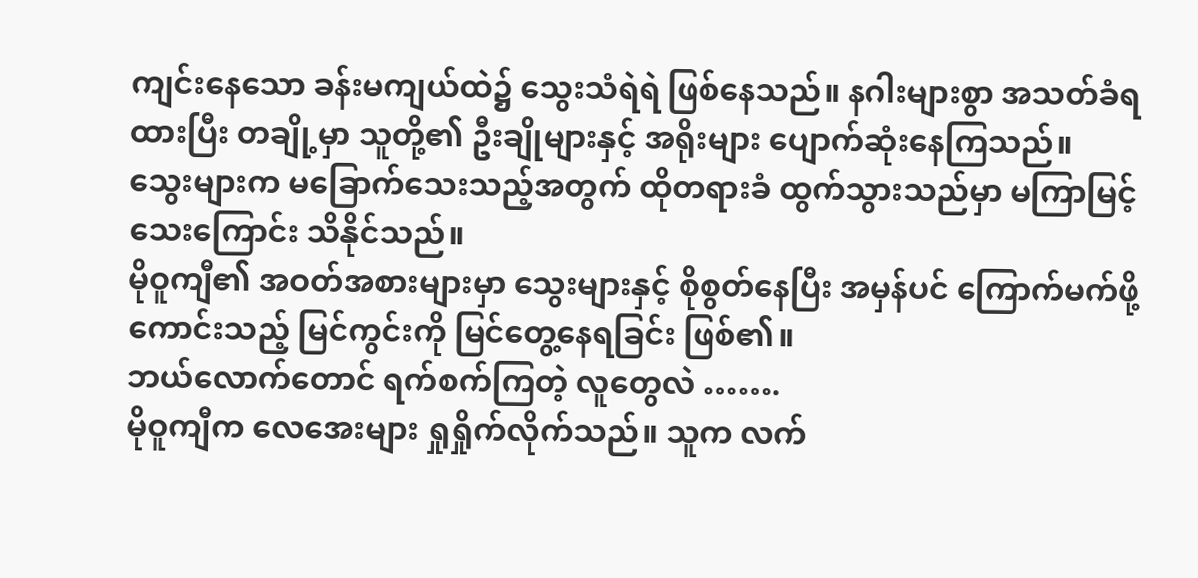ကျင်းနေသော ခန်းမကျယ်ထဲ၌ သွေးသံရဲရဲ ဖြစ်နေသည်။ နဂါးများစွာ အသတ်ခံရထားပြီး တချို့မှာ သူတို့၏ ဦးချိုများနှင့် အရိုးများ ပျောက်ဆုံးနေကြသည်။
သွေးများက မခြောက်သေးသည့်အတွက် ထိုတရားခံ ထွက်သွားသည်မှာ မကြာမြင့်သေးကြောင်း သိနိုင်သည်။
မိုဝူကျီ၏ အဝတ်အစားများမှာ သွေးများနှင့် စိုစွတ်နေပြီး အမှန်ပင် ကြောက်မက်ဖို့ ကောင်းသည့် မြင်ကွင်းကို မြင်တွေ့နေရခြင်း ဖြစ်၏။
ဘယ်လောက်တောင် ရက်စက်ကြတဲ့ လူတွေလဲ …….
မိုဝူကျီက လေအေးများ ရှုရှိုက်လိုက်သည်။ သူက လက်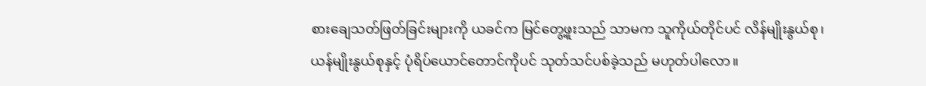စားချေသတ်ဖြတ်ခြင်းများကို ယခင်က မြင်တွေ့ဖူးသည် သာမက သူကိုယ်တိုင်ပင် လိန်မျိုးနွယ်စု၊ ယန်မျိုးနွယ်စုနှင့် ပုံရိပ်ယောင်တောင်ကိုပင် သုတ်သင်ပစ်ခဲ့သည် မဟုတ်ပါလော။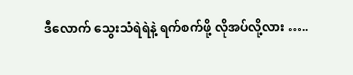ဒီလောက် သွေးသံရဲရဲနဲ့ ရက်စက်ဖို့ လိုအပ်လို့လား …..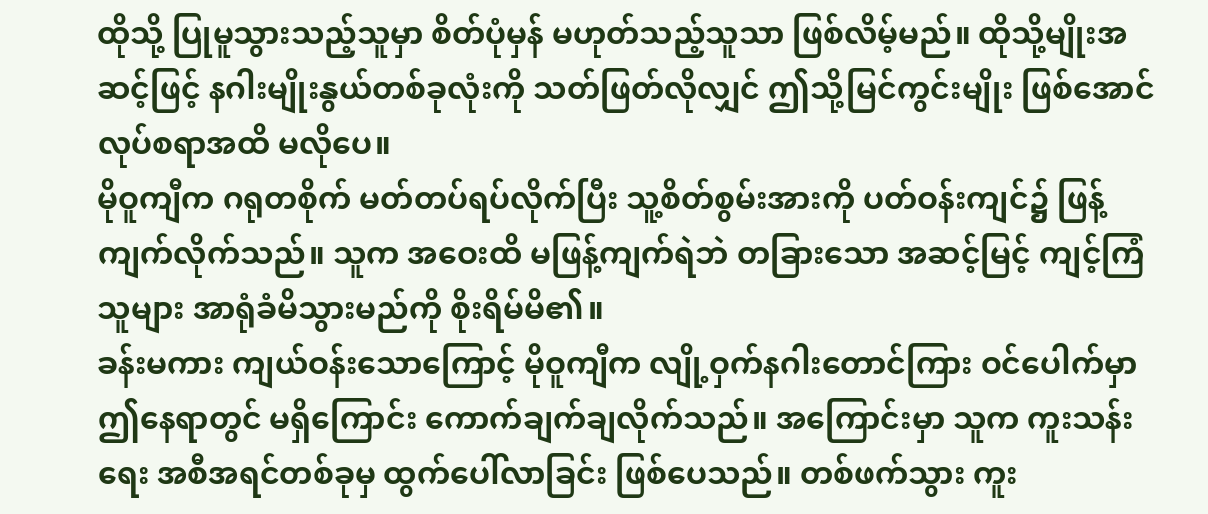ထိုသို့ ပြုမူသွားသည့်သူမှာ စိတ်ပုံမှန် မဟုတ်သည့်သူသာ ဖြစ်လိမ့်မည်။ ထိုသို့မျိုးအဆင့်ဖြင့် နဂါးမျိုးနွယ်တစ်ခုလုံးကို သတ်ဖြတ်လိုလျှင် ဤသို့မြင်ကွင်းမျိုး ဖြစ်အောင် လုပ်စရာအထိ မလိုပေ။
မိုဝူကျီက ဂရုတစိုက် မတ်တပ်ရပ်လိုက်ပြီး သူ့စိတ်စွမ်းအားကို ပတ်ဝန်းကျင်၌ ဖြန့်ကျက်လိုက်သည်။ သူက အဝေးထိ မဖြန့်ကျက်ရဲဘဲ တခြားသော အဆင့်မြင့် ကျင့်ကြံသူများ အာရုံခံမိသွားမည်ကို စိုးရိမ်မိ၏။
ခန်းမကား ကျယ်ဝန်းသောကြောင့် မိုဝူကျီက လျို့ဝှက်နဂါးတောင်ကြား ဝင်ပေါက်မှာ ဤနေရာတွင် မရှိကြောင်း ကောက်ချက်ချလိုက်သည်။ အကြောင်းမှာ သူက ကူးသန်းရေး အစီအရင်တစ်ခုမှ ထွက်ပေါ်လာခြင်း ဖြစ်ပေသည်။ တစ်ဖက်သွား ကူး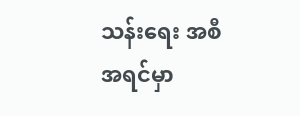သန်းရေး အစီအရင်မှာ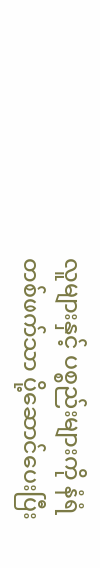လူများနှင့် ပစ္စည်းများကို နံရံတစ်ဖက်သာ ပို့ဆောင်ပေးပြီး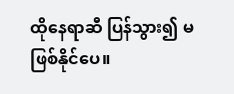ထိုနေရာဆီ ပြန်သွား၍ မဖြစ်နိုင်ပေ။